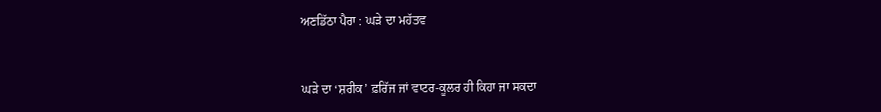ਅਣਡਿੱਠਾ ਪੈਰਾ : ਘੜੇ ਦਾ ਮਹੱਤਵ


ਘੜੇ ਦਾ ‘ਸ਼ਰੀਕ’ ਫ਼ਰਿੱਜ ਜਾਂ ਵਾਟਰ-ਕੂਲਰ ਹੀ ਕਿਹਾ ਜਾ ਸਕਦਾ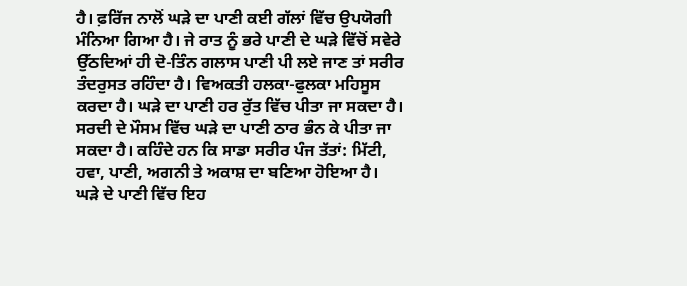ਹੈ। ਫ਼ਰਿੱਜ ਨਾਲੋਂ ਘੜੇ ਦਾ ਪਾਣੀ ਕਈ ਗੱਲਾਂ ਵਿੱਚ ਉਪਯੋਗੀ ਮੰਨਿਆ ਗਿਆ ਹੈ। ਜੇ ਰਾਤ ਨੂੰ ਭਰੇ ਪਾਣੀ ਦੇ ਘੜੇ ਵਿੱਚੋਂ ਸਵੇਰੇ ਉੱਠਦਿਆਂ ਹੀ ਦੋ-ਤਿੰਨ ਗਲਾਸ ਪਾਣੀ ਪੀ ਲਏ ਜਾਣ ਤਾਂ ਸਰੀਰ ਤੰਦਰੁਸਤ ਰਹਿੰਦਾ ਹੈ। ਵਿਅਕਤੀ ਹਲਕਾ-ਫੁਲਕਾ ਮਹਿਸੂਸ ਕਰਦਾ ਹੈ। ਘੜੇ ਦਾ ਪਾਣੀ ਹਰ ਰੁੱਤ ਵਿੱਚ ਪੀਤਾ ਜਾ ਸਕਦਾ ਹੈ। ਸਰਦੀ ਦੇ ਮੌਸਮ ਵਿੱਚ ਘੜੇ ਦਾ ਪਾਣੀ ਠਾਰ ਭੰਨ ਕੇ ਪੀਤਾ ਜਾ ਸਕਦਾ ਹੈ। ਕਹਿੰਦੇ ਹਨ ਕਿ ਸਾਡਾ ਸਰੀਰ ਪੰਜ ਤੱਤਾਂ: ਮਿੱਟੀ, ਹਵਾ, ਪਾਣੀ, ਅਗਨੀ ਤੇ ਅਕਾਸ਼ ਦਾ ਬਣਿਆ ਹੋਇਆ ਹੈ। ਘੜੇ ਦੇ ਪਾਣੀ ਵਿੱਚ ਇਹ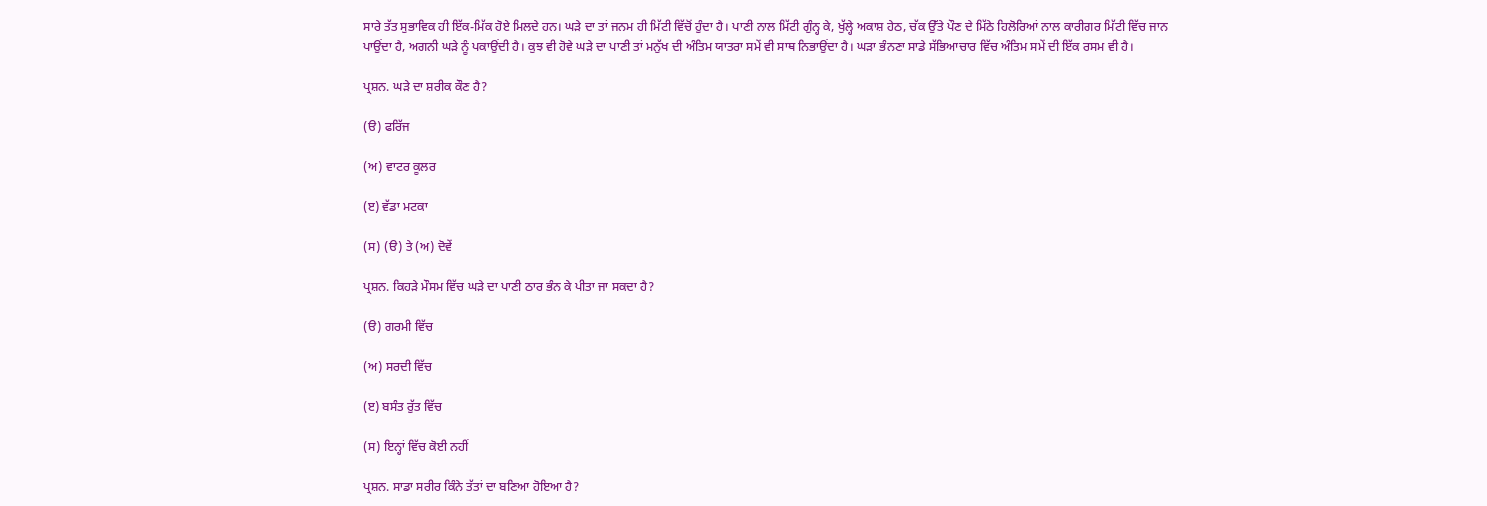ਸਾਰੇ ਤੱਤ ਸੁਭਾਵਿਕ ਹੀ ਇੱਕ-ਮਿੱਕ ਹੋਏ ਮਿਲਦੇ ਹਨ। ਘੜੇ ਦਾ ਤਾਂ ਜਨਮ ਹੀ ਮਿੱਟੀ ਵਿੱਚੋਂ ਹੁੰਦਾ ਹੈ। ਪਾਣੀ ਨਾਲ ਮਿੱਟੀ ਗੁੰਨ੍ਹ ਕੇ, ਖੁੱਲ੍ਹੇ ਅਕਾਸ਼ ਹੇਠ, ਚੱਕ ਉੱਤੇ ਪੌਣ ਦੇ ਮਿੱਠੇ ਹਿਲੋਰਿਆਂ ਨਾਲ ਕਾਰੀਗਰ ਮਿੱਟੀ ਵਿੱਚ ਜਾਨ ਪਾਉਂਦਾ ਹੈ, ਅਗਨੀ ਘੜੇ ਨੂੰ ਪਕਾਉਂਦੀ ਹੈ। ਕੁਝ ਵੀ ਹੋਵੇ ਘੜੇ ਦਾ ਪਾਣੀ ਤਾਂ ਮਨੁੱਖ ਦੀ ਅੰਤਿਮ ਯਾਤਰਾ ਸਮੇਂ ਵੀ ਸਾਥ ਨਿਭਾਉਂਦਾ ਹੈ। ਘੜਾ ਭੰਨਣਾ ਸਾਡੇ ਸੱਭਿਆਚਾਰ ਵਿੱਚ ਅੰਤਿਮ ਸਮੇਂ ਦੀ ਇੱਕ ਰਸਮ ਵੀ ਹੈ।

ਪ੍ਰਸ਼ਨ. ਘੜੇ ਦਾ ਸ਼ਰੀਕ ਕੌਣ ਹੈ?

(ੳ) ਫਰਿੱਜ

(ਅ) ਵਾਟਰ ਕੂਲਰ

(ੲ) ਵੱਡਾ ਮਟਕਾ

(ਸ) (ੳ) ਤੇ (ਅ) ਦੋਵੇਂ

ਪ੍ਰਸ਼ਨ. ਕਿਹੜੇ ਮੌਸਮ ਵਿੱਚ ਘੜੇ ਦਾ ਪਾਣੀ ਠਾਰ ਭੰਨ ਕੇ ਪੀਤਾ ਜਾ ਸਕਦਾ ਹੈ?

(ੳ) ਗਰਮੀ ਵਿੱਚ

(ਅ) ਸਰਦੀ ਵਿੱਚ

(ੲ) ਬਸੰਤ ਰੁੱਤ ਵਿੱਚ

(ਸ) ਇਨ੍ਹਾਂ ਵਿੱਚ ਕੋਈ ਨਹੀਂ

ਪ੍ਰਸ਼ਨ. ਸਾਡਾ ਸਰੀਰ ਕਿੰਨੇ ਤੱਤਾਂ ਦਾ ਬਣਿਆ ਹੋਇਆ ਹੈ?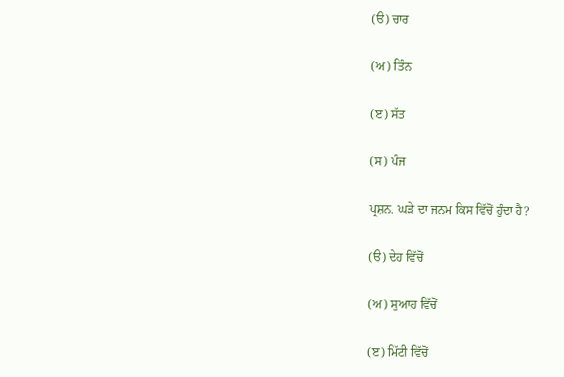(ੳ) ਚਾਰ

(ਅ) ਤਿੰਨ

(ੲ) ਸੱਤ

(ਸ) ਪੰਜ

ਪ੍ਰਸ਼ਨ. ਘੜੇ ਦਾ ਜਨਮ ਕਿਸ ਵਿੱਚੋਂ ਹੁੰਦਾ ਹੈ?

(ੳ) ਦੇਹ ਵਿੱਚੋਂ

(ਅ) ਸੁਆਹ ਵਿੱਚੋਂ

(ੲ) ਮਿੱਟੀ ਵਿੱਚੋਂ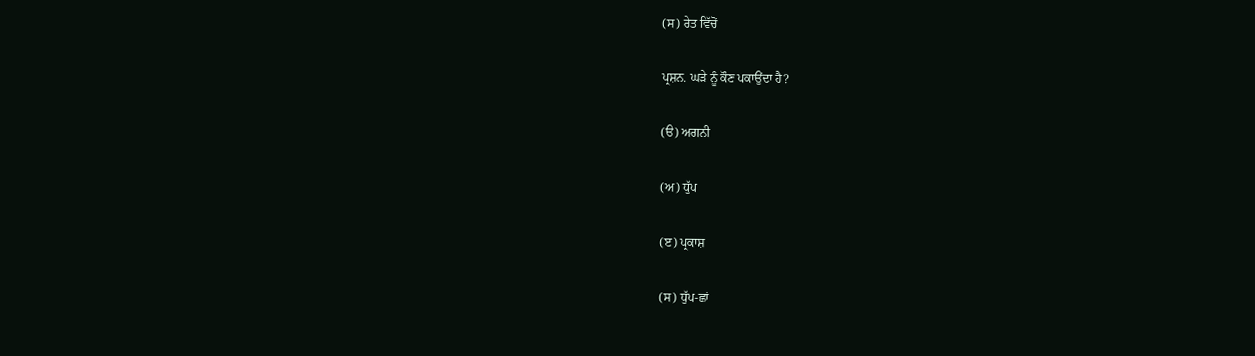(ਸ) ਰੇਤ ਵਿੱਚੋਂ

ਪ੍ਰਸ਼ਨ. ਘੜੇ ਨੂੰ ਕੌਣ ਪਕਾਉਂਦਾ ਹੈ?

(ੳ) ਅਗਨੀ

(ਅ) ਧੁੱਪ

(ੲ) ਪ੍ਰਕਾਸ਼

(ਸ) ਧੁੱਪ-ਛਾਂ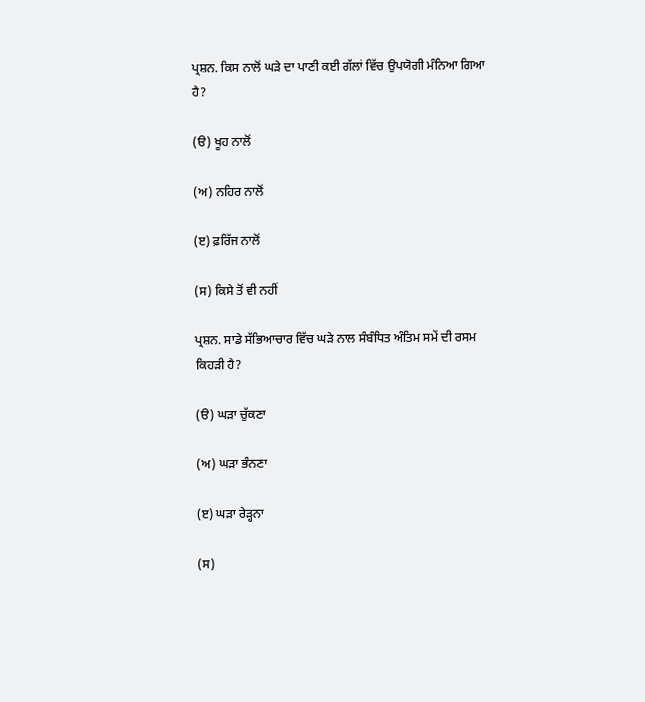ਪ੍ਰਸ਼ਨ. ਕਿਸ ਨਾਲੋਂ ਘੜੇ ਦਾ ਪਾਣੀ ਕਈ ਗੱਲਾਂ ਵਿੱਚ ਉਪਯੋਗੀ ਮੰਨਿਆ ਗਿਆ ਹੈ?

(ੳ) ਖੂਹ ਨਾਲੋਂ

(ਅ) ਨਹਿਰ ਨਾਲੋਂ

(ੲ) ਫ਼ਰਿੱਜ ਨਾਲੋਂ

(ਸ) ਕਿਸੇ ਤੋਂ ਵੀ ਨਹੀਂ

ਪ੍ਰਸ਼ਨ. ਸਾਡੇ ਸੱਭਿਆਚਾਰ ਵਿੱਚ ਘੜੇ ਨਾਲ ਸੰਬੰਧਿਤ ਅੰਤਿਮ ਸਮੇਂ ਦੀ ਰਸਮ ਕਿਹੜੀ ਹੈ?

(ੳ) ਘੜਾ ਚੁੱਕਣਾ

(ਅ) ਘੜਾ ਭੰਨਣਾ

(ੲ) ਘੜਾ ਰੇੜ੍ਹਨਾ

(ਸ)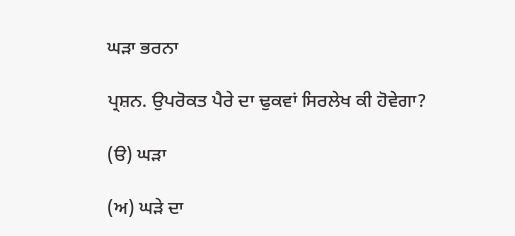ਘੜਾ ਭਰਨਾ

ਪ੍ਰਸ਼ਨ. ਉਪਰੋਕਤ ਪੈਰੇ ਦਾ ਢੁਕਵਾਂ ਸਿਰਲੇਖ ਕੀ ਹੋਵੇਗਾ?

(ੳ) ਘੜਾ

(ਅ) ਘੜੇ ਦਾ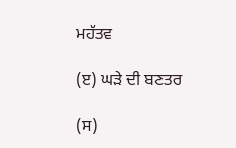ਮਹੱਤਵ

(ੲ) ਘੜੇ ਦੀ ਬਣਤਰ

(ਸ)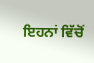ਇਹਨਾਂ ਵਿੱਚੋਂ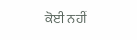ਕੋਈ ਨਹੀਂ